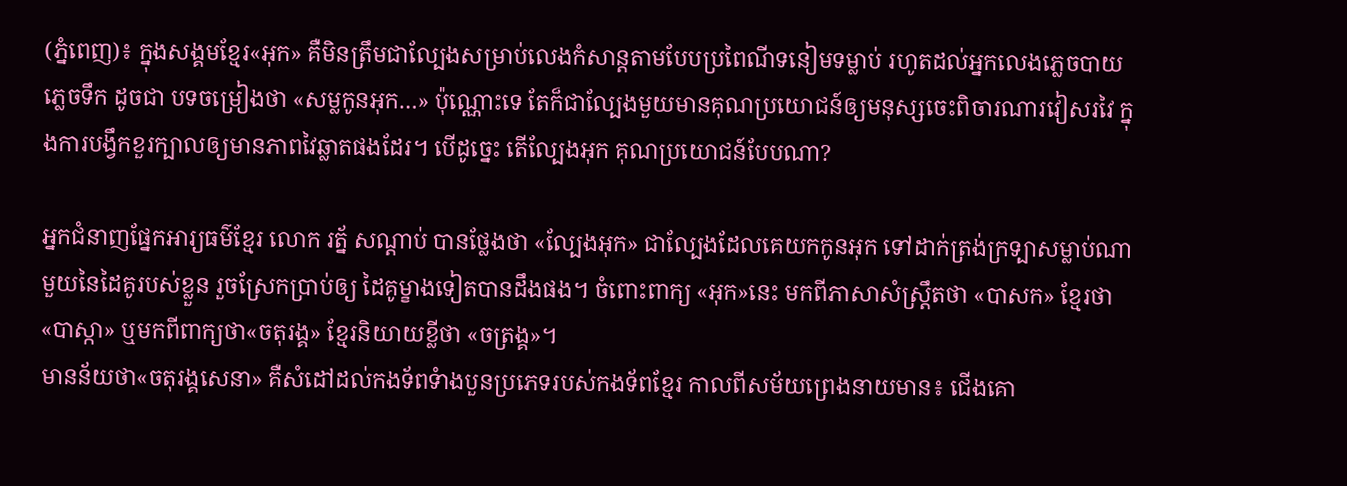(ភ្នំពេញ)៖ ក្នុងសង្គមខ្មែរ«អុក» គឺមិនត្រឹមជាល្បែងសម្រាប់លេងកំសាន្ដតាមបែបប្រពៃណីទនៀមទម្លាប់ រហូតដល់អ្នកលេងភ្លេចបាយ ភ្លេចទឹក ដូចជា បទចម្រៀងថា «សម្លកូនអុក…» ប៉ុណ្ណោះទេ តែក៏ជាល្បែងមួយមានគុណប្រយោជន៍ឲ្យមនុស្សចេះពិចារណារវៀសរវៃ ក្នុងការបង្វឹកខួរក្បាលឲ្យមានភាពវៃឆ្លាតផងដែរ។ បើដូច្នេះ តើល្បែងអុក គុណប្រយោជន៍បែបណា?

អ្នកជំនាញផ្នែកអារ្យធម៌ខ្មែរ លោក រត្ន័ សណ្ដាប់ បានថ្លែងថា «ល្បែងអុក» ជាល្បែងដែលគេយកកូនអុក ទៅដាក់ត្រង់ក្រទ្បាសម្លាប់ណាមួយនៃដៃគូរបស់ខ្លួន រួចស្រែកប្រាប់ឲ្យ ដៃគូម្ខាងទៀតបានដឹងផង។ ចំពោះពាក្យ «អុក»នេះ មកពីភាសាសំស្រ្ដឹតថា «បាសក» ខ្មែរថា«បាស្កា» ឬមកពីពាក្យថា«ចតុរង្គ» ខ្មែរនិយាយខ្លីថា «ចត្រង្គ»។
មានន័យថា«ចតុរង្គសេនា» គឺសំដៅដល់កងទ័ពទំាងបួនប្រភេទរបស់កងទ័ពខ្មែរ កាលពីសម័យព្រេងនាយមាន៖ ជើងគោ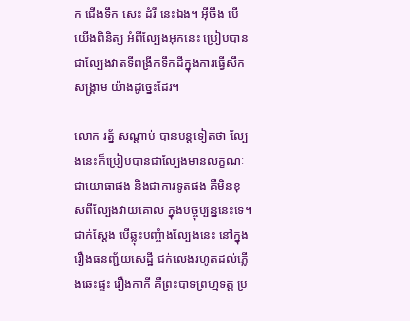ក ជើងទឹក សេះ ដំរី នេះឯង។ អ៊ីចឹង បើយើងពិនិត្យ អំពីល្បែងអុកនេះ ប្រៀបបានជាល្បែងវាតទីពង្រីកទឹកដីក្នុងការធ្វើសឹកសង្រ្គាម យ៉ាងដូច្នេះដែរ។

លោក រត្ន័ សណ្ដាប់ បានបន្ដទៀតថា ល្បែងនេះក៏ប្រៀបបានជាល្បែងមានលក្ខណៈជាយោធាផង និងជាការទូតផង គឺមិនខុសពីល្បែងវាយគោល ក្នុងបច្ចុប្បន្ននេះទេ។ ជាក់ស្ដែង បើឆ្លុះបញ្ចំាងល្បែងនេះ នៅក្នុងរឿងធនញ្ជ័យសេដ្ឋី ជក់លេងរហូតដល់ភ្លើងឆេះផ្ទះ រឿងកាកី គឺព្រះបាទព្រហ្មទត្ដ ប្រ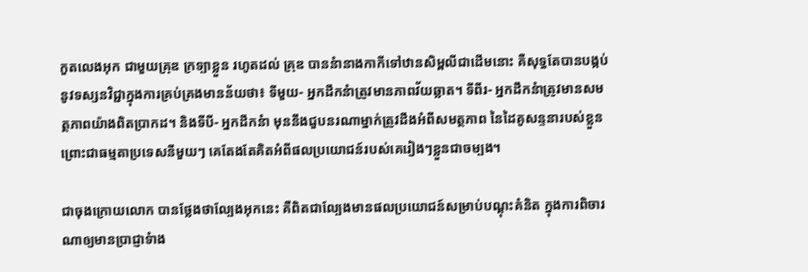កួតលេងអុក ជាមួយគ្រុឌ ក្រទ្បាខ្លួន រហូតដល់ គ្រុឌ បាននំានាងកាកីទៅឋានសិម្ពលីជាដើមនោះ គឺសុទ្ធតែបានបង្កប់នូវទស្សនវិជ្ជាក្នុងការគ្រប់គ្រងមានន័យថា៖ ទីមួយ- អ្នកដឹកនំាត្រូវមានភាពវ័យឆ្លាត។ ទីពីរ- អ្នកដឹកនំាត្រូវមានសមត្ថភាពយ៉ាងពិតប្រាកដ។ និងទីបី- អ្នកដឹកនំា មុននឹងជួបនរណាម្នាក់ត្រូវដឹងអំពីសមត្ថភាព នៃដៃគូសន្ទនារបស់ខ្លួន ព្រោះជាធម្មតាប្រទេសនីមួយៗ គេតែងតែគិតអំពីផលប្រយោជន៍របស់គេរៀងៗខ្លួនជាចម្បង។

ជាចុងក្រោយលោក បានថ្លែងថាល្បែងអុកនេះ គឺពិតជាល្បែងមានផលប្រយោជន៍សម្រាប់បណ្ដុះគំនិត ក្នុងការពិចារណាឲ្យមានប្រាជ្ញាទំាង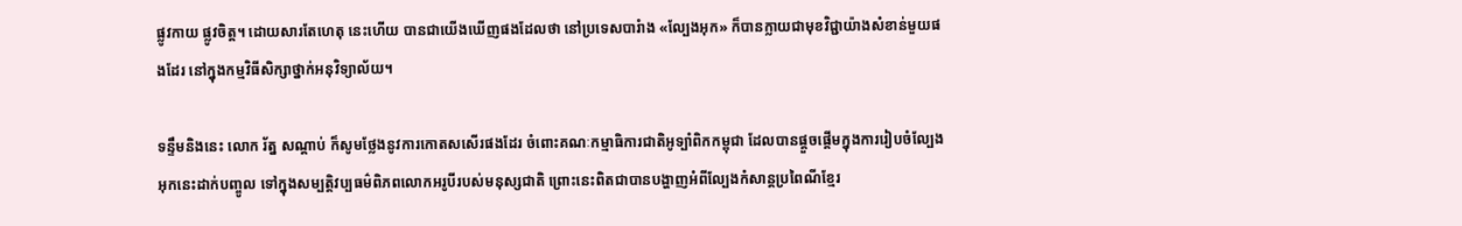ផ្លូវកាយ ផ្លូវចិត្ដ។ ដោយសារតែហេតុ នេះហើយ បានជាយើងឃើញផងដែលថា នៅប្រទេសបារំាង «ល្បែងអុក» ក៏បានក្លាយជាមុខវិជ្ជាយ៉ាងសំខាន់មួយផងដែរ នៅក្នុងកម្មវិធីសិក្សាថ្នាក់អនុវិទ្យាល័យ។

ទន្ទឹមនិងនេះ លោក រ័ត្ន សណ្តាប់ ក៏សូមថ្លែងនូវការកោតសសើរផងដែរ ចំពោះគណៈកម្មាធិការជាតិអូទ្បំាពិកកម្ពុជា ដែលបានផ្ដួចផ្ដើមក្នុងការរៀបចំល្បែងអុកនេះដាក់បញ្ចូល ទៅក្នុងសម្បត្ដិវប្បធម៌ពិភពលោកអរូបីរបស់មនុស្សជាតិ ព្រោះនេះពិតជាបានបង្ហាញអំពីល្បែងកំសាន្ដប្រពៃណីខ្មែរ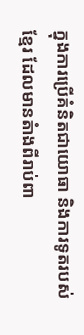ក្នុងការប្រើគំនិតជាយោធា និងការទូតរបស់ខ្មែរ ដែលមានតំាងពីរាប់ពា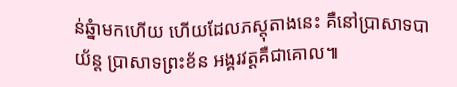ន់ឆ្នំាមកហើយ ហើយដែលភស្ដុតាងនេះ គឺនៅប្រាសាទបាយ័ន្ដ ប្រាសាទព្រះខ័ន អង្គរវត្ដគឺជាគោល៕